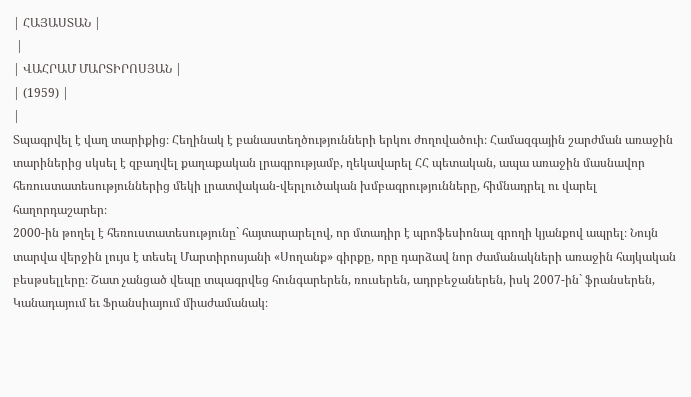| ՀԱՅԱՍՏԱՆ |
 |
| ՎԱՀՐԱՄ ՄԱՐՏԻՐՈՍՅԱՆ |
| (1959) |
|
Տպագրվել է վաղ տարիքից։ Հեղինակ է բանաստեղծությունների երկու ժողովածուի։ Համազգային շարժման առաջին տարիներից սկսել է զբաղվել քաղաքական լրագրությամբ, ղեկավարել ՀՀ պետական, ապա առաջին մասնավոր հեռուստատեսություններից մեկի լրատվական-վերլուծական խմբագրությունները, հիմնադրել ու վարել հաղորդաշարեր։
2000-ին թողել է հեռուստատեսությունը` հայտարարելով, որ մտադիր է պրոֆեսիոնալ գրողի կյանքով ապրել։ Նույն տարվա վերջին լույս է տեսել Մարտիրոսյանի «Սողանք» գիրքը, որը դարձավ նոր ժամանակների առաջին հայկական բեսթսելլերը։ Շատ չանցած վեպը տպագրվեց հունգարերեն, ռուսերեն, ադրբեջաներեն, իսկ 2007-ին` ֆրանսերեն, Կանադայում եւ Ֆրանսիայում միաժամանակ։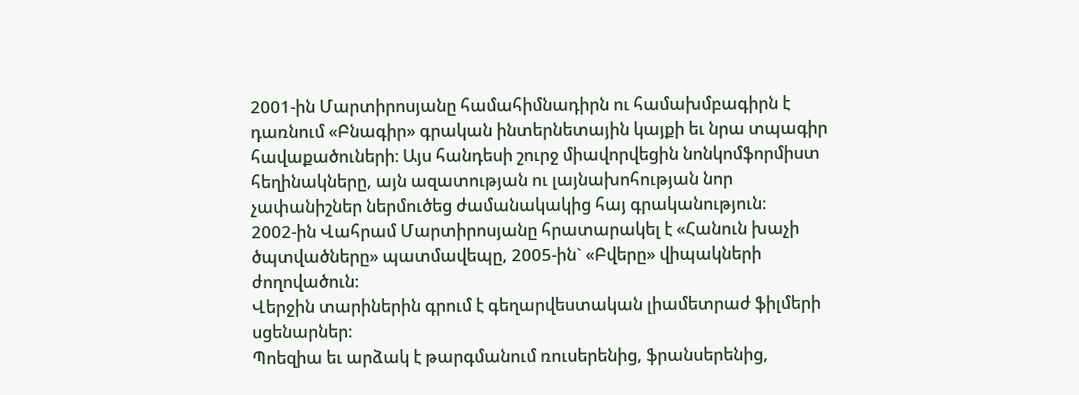2001-ին Մարտիրոսյանը համահիմնադիրն ու համախմբագիրն է դառնում «Բնագիր» գրական ինտերնետային կայքի եւ նրա տպագիր հավաքածուների։ Այս հանդեսի շուրջ միավորվեցին նոնկոմֆորմիստ հեղինակները, այն ազատության ու լայնախոհության նոր չափանիշներ ներմուծեց ժամանակակից հայ գրականություն։
2002-ին Վահրամ Մարտիրոսյանը հրատարակել է «Հանուն խաչի ծպտվածները» պատմավեպը, 2005-ին` «Բվերը» վիպակների ժողովածուն։
Վերջին տարիներին գրում է գեղարվեստական լիամետրաժ ֆիլմերի սցենարներ։
Պոեզիա եւ արձակ է թարգմանում ռուսերենից, ֆրանսերենից,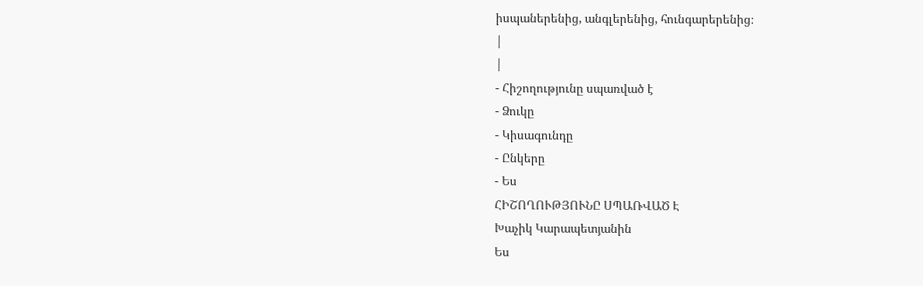իսպաներենից, անգլերենից, հունգարերենից։
|
|
- Հիշողությունը սպառված է
- Ձուկը
- Կիսագունդը
- Ընկերը
- Ես
ՀԻՇՈՂՈՒԹՅՈՒՆԸ ՍՊԱՌՎԱԾ Է
Խաչիկ Կարապետյանին
Ես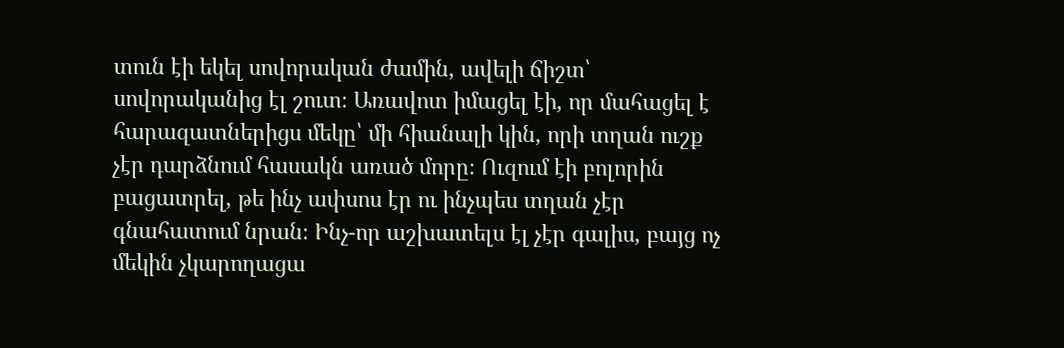տուն էի եկել սովորական ժամին, ավելի ճիշտ՝ սովորականից էլ շուտ։ Առավոտ իմացել էի, որ մահացել է հարազատներիցս մեկը՝ մի հիանալի կին, որի տղան ուշք չէր դարձնում հասակն առած մորը։ Ուզում էի բոլորին բացատրել, թե ինչ ափսոս էր ու ինչպես տղան չէր գնահատում նրան։ Ինչ-որ աշխատելս էլ չէր գալիս, բայց ոչ մեկին չկարողացա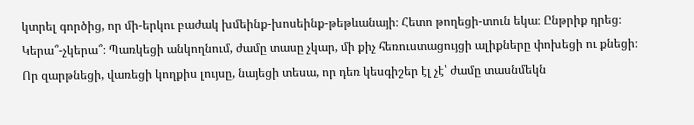կտրել գործից, որ մի-երկու բաժակ խմեինք-խոսեինք-թեթևանայի։ Հետո թողեցի-տուն եկա։ Ընթրիք դրեց։ Կերա՞-չկերա՞։ Պառկեցի անկողնում, ժամը տասը չկար, մի քիչ հեռուստացույցի ալիքները փոխեցի ու քնեցի։
Որ զարթնեցի, վառեցի կողքիս լույսը, նայեցի տեսա, որ դեռ կեսգիշեր էլ չէ՝ ժամը տասնմեկն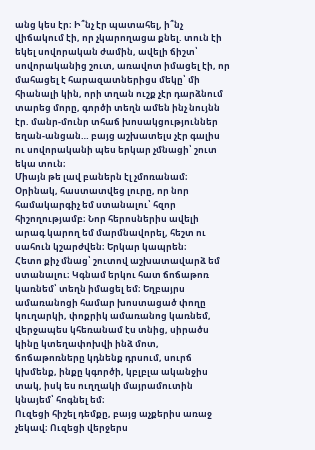անց կես էր։ Ի՞նչ էր պատահել, ի՞նչ վիճակում էի, որ չկարողացա քնել. տուն էի եկել սովորական ժամին, ավելի ճիշտ՝ սովորականից շուտ, առավոտ իմացել էի, որ մահացել է հարազատներիցս մեկը՝ մի հիանալի կին, որի տղան ուշք չէր դարձնում տարեց մորը, գործի տեղն ամեն ինչ նույնն էր. մանր-մունր տհաճ խոսակցություններ եղան-անցան… բայց աշխատելս չէր գալիս ու սովորականի պես երկար չմնացի՝ շուտ եկա տուն։
Միայն թե լավ բաներն էլ չմոռանամ։ Օրինակ, հաստատվեց լուրը, որ նոր համակարգիչ եմ ստանալու՝ հզոր հիշողությամբ։ Նոր հերոսներիս ավելի արագ կարող եմ մարմնավորել, հեշտ ու սահուն կշարժվեն։ Երկար կապրեն։
Հետո քիչ մնաց՝ շուտով աշխատավարձ եմ ստանալու։ Կգնամ երկու հատ ճոճաթոռ կառնեմ՝ տեղն իմացել եմ։ Եղբայրս ամառանոցի համար խոստացած փողը կուղարկի, փոքրիկ ամառանոց կառնեմ, վերջապես կհեռանամ էս տնից, սիրածս կինը կտեղափոխվի ինձ մոտ, ճոճաթոռները կդնենք դրսում, սուրճ կխմենք, ինքը կգործի, կբլբլա ականջիս տակ, իսկ ես ուղղակի մայրամուտին կնայեմ՝ հոգնել եմ։
Ուզեցի հիշել դեմքը, բայց աչքերիս առաջ չեկավ։ Ուզեցի վերջերս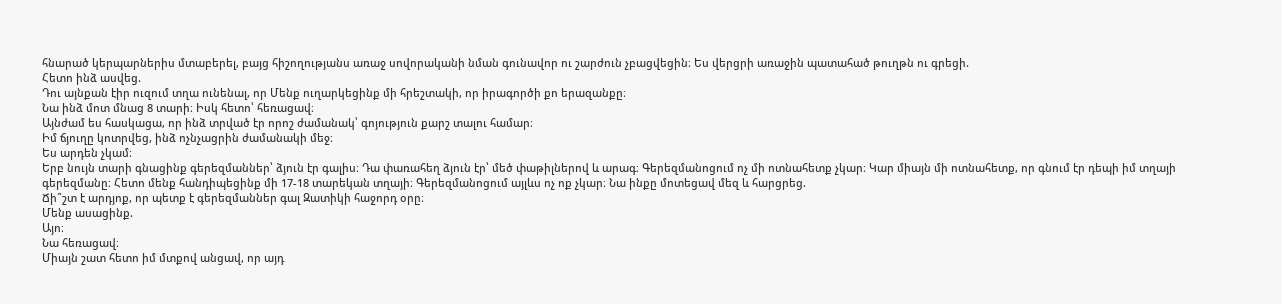հնարած կերպարներիս մտաբերել, բայց հիշողությանս առաջ սովորականի նման գունավոր ու շարժուն չբացվեցին։ Ես վերցրի առաջին պատահած թուղթն ու գրեցի.
Հետո ինձ ասվեց.
Դու այնքան էիր ուզում տղա ունենալ, որ Մենք ուղարկեցինք մի հրեշտակի, որ իրագործի քո երազանքը։
Նա ինձ մոտ մնաց 8 տարի։ Իսկ հետո՝ հեռացավ։
Այնժամ ես հասկացա, որ ինձ տրված էր որոշ ժամանակ՝ գոյություն քարշ տալու համար։
Իմ ճյուղը կոտրվեց, ինձ ոչնչացրին ժամանակի մեջ։
Ես արդեն չկամ։
Երբ նույն տարի գնացինք գերեզմաններ՝ ձյուն էր գալիս։ Դա փառահեղ ձյուն էր՝ մեծ փաթիլներով և արագ։ Գերեզմանոցում ոչ մի ոտնահետք չկար։ Կար միայն մի ոտնահետք, որ գնում էր դեպի իմ տղայի գերեզմանը։ Հետո մենք հանդիպեցինք մի 17-18 տարեկան տղայի։ Գերեզմանոցում այլևս ոչ ոք չկար։ Նա ինքը մոտեցավ մեզ և հարցրեց.
Ճի՞շտ է արդյոք, որ պետք է գերեզմաններ գալ Զատիկի հաջորդ օրը։
Մենք ասացինք.
Այո։
Նա հեռացավ։
Միայն շատ հետո իմ մտքով անցավ, որ այդ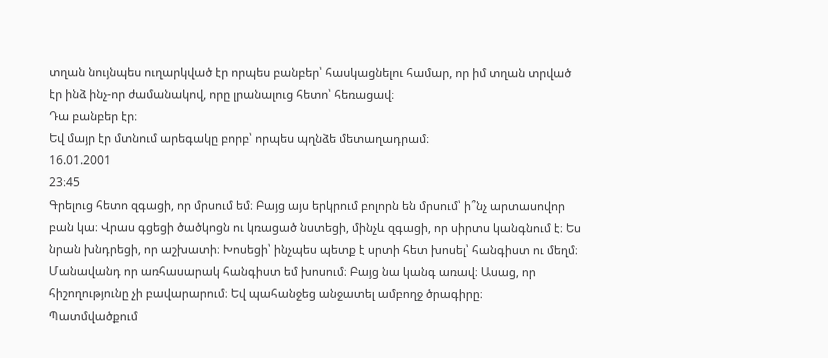տղան նույնպես ուղարկված էր որպես բանբեր՝ հասկացնելու համար, որ իմ տղան տրված էր ինձ ինչ-որ ժամանակով, որը լրանալուց հետո՝ հեռացավ։
Դա բանբեր էր։
Եվ մայր էր մտնում արեգակը բորբ՝ որպես պղնձե մետաղադրամ։
16.01.2001
23։45
Գրելուց հետո զգացի, որ մրսում եմ։ Բայց այս երկրում բոլորն են մրսում՝ ի՞նչ արտասովոր բան կա։ Վրաս գցեցի ծածկոցն ու կռացած նստեցի, մինչև զգացի, որ սիրտս կանգնում է։ Ես նրան խնդրեցի, որ աշխատի։ Խոսեցի՝ ինչպես պետք է սրտի հետ խոսել՝ հանգիստ ու մեղմ։ Մանավանդ որ առհասարակ հանգիստ եմ խոսում։ Բայց նա կանգ առավ։ Ասաց, որ հիշողությունը չի բավարարում։ Եվ պահանջեց անջատել ամբողջ ծրագիրը։
Պատմվածքում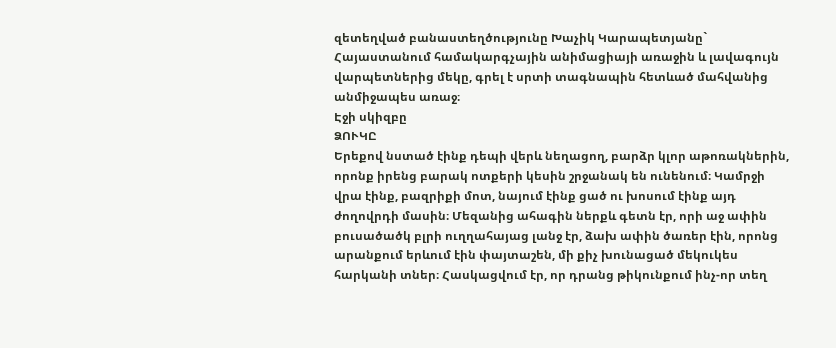զետեղված բանաստեղծությունը Խաչիկ Կարապետյանը` Հայաստանում համակարգչային անիմացիայի առաջին և լավագույն վարպետներից մեկը, գրել է սրտի տագնապին հետևած մահվանից անմիջապես առաջ։
Էջի սկիզբը
ՁՈՒԿԸ
Երեքով նստած էինք դեպի վերև նեղացող, բարձր կլոր աթոռակներին, որոնք իրենց բարակ ոտքերի կեսին շրջանակ են ունենում։ Կամրջի վրա էինք, բազրիքի մոտ, նայում էինք ցած ու խոսում էինք այդ ժողովրդի մասին։ Մեզանից ահագին ներքև գետն էր, որի աջ ափին բուսածածկ բլրի ուղղահայաց լանջ էր, ձախ ափին ծառեր էին, որոնց արանքում երևում էին փայտաշեն, մի քիչ խունացած մեկուկես հարկանի տներ։ Հասկացվում էր, որ դրանց թիկունքում ինչ-որ տեղ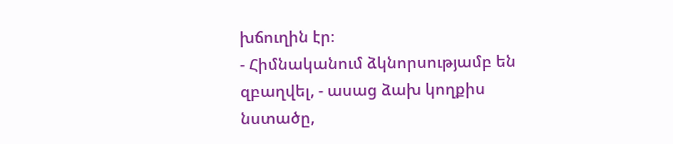խճուղին էր։
- Հիմնականում ձկնորսությամբ են զբաղվել, - ասաց ձախ կողքիս նստածը,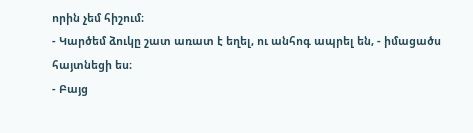որին չեմ հիշում։
- Կարծեմ ձուկը շատ առատ է եղել, ու անհոգ ապրել են, - իմացածս հայտնեցի ես։
- Բայց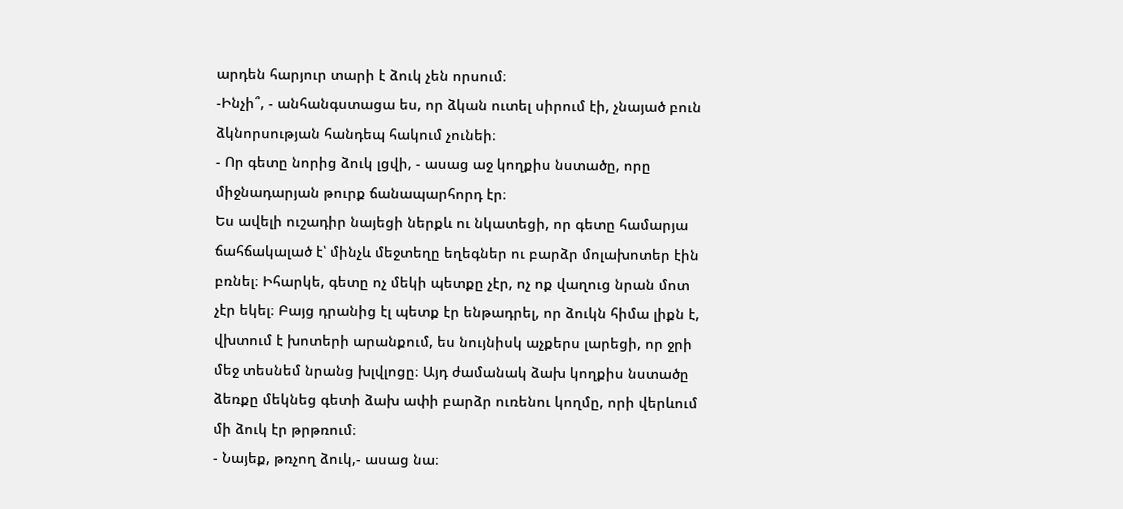արդեն հարյուր տարի է ձուկ չեն որսում։
-Ինչի՞, - անհանգստացա ես, որ ձկան ուտել սիրում էի, չնայած բուն ձկնորսության հանդեպ հակում չունեի։
- Որ գետը նորից ձուկ լցվի, - ասաց աջ կողքիս նստածը, որը միջնադարյան թուրք ճանապարհորդ էր։
Ես ավելի ուշադիր նայեցի ներքև ու նկատեցի, որ գետը համարյա ճահճակալած է՝ մինչև մեջտեղը եղեգներ ու բարձր մոլախոտեր էին բռնել։ Իհարկե, գետը ոչ մեկի պետքը չէր, ոչ ոք վաղուց նրան մոտ չէր եկել։ Բայց դրանից էլ պետք էր ենթադրել, որ ձուկն հիմա լիքն է, վխտում է խոտերի արանքում, ես նույնիսկ աչքերս լարեցի, որ ջրի մեջ տեսնեմ նրանց խլվլոցը։ Այդ ժամանակ ձախ կողքիս նստածը ձեռքը մեկնեց գետի ձախ ափի բարձր ուռենու կողմը, որի վերևում մի ձուկ էր թրթռում։
- Նայեք, թռչող ձուկ,- ասաց նա։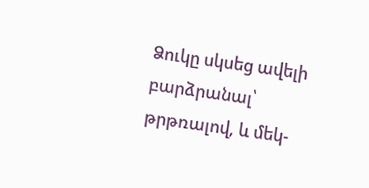Ձուկը սկսեց ավելի բարձրանալ՝ թրթռալով, և մեկ-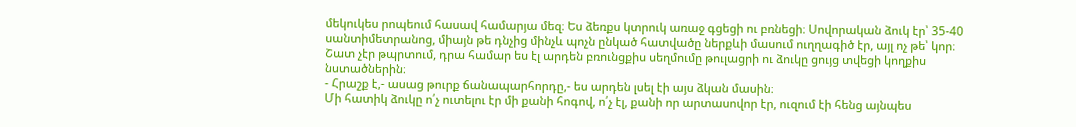մեկուկես րոպեում հասավ համարյա մեզ։ Ես ձեռքս կտրուկ առաջ գցեցի ու բռնեցի։ Սովորական ձուկ էր՝ 35-40 սանտիմետրանոց, միայն թե դնչից մինչև պոչն ընկած հատվածը ներքևի մասում ուղղագիծ էր, այլ ոչ թե՝ կոր։ Շատ չէր թպրտում, դրա համար ես էլ արդեն բռունցքիս սեղմումը թուլացրի ու ձուկը ցույց տվեցի կողքիս նստածներին։
- Հրաշք է,- ասաց թուրք ճանապարհորդը,- ես արդեն լսել էի այս ձկան մասին։
Մի հատիկ ձուկը ո՛չ ուտելու էր մի քանի հոգով, ո՛չ էլ, քանի որ արտասովոր էր, ուզում էի հենց այնպես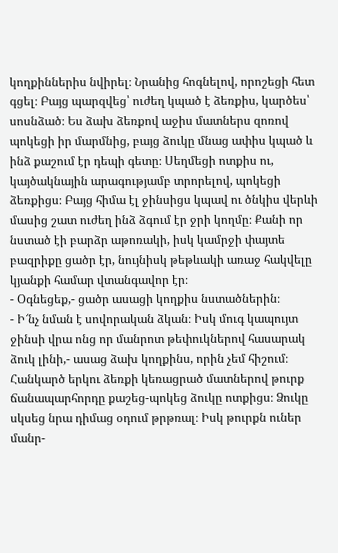կողքիններիս նվիրել։ Նրանից հոգնելով, որոշեցի հետ գցել։ Բայց պարզվեց՝ ուժեղ կպած է ձեռքիս, կարծես՝ սոսնձած։ Ես ձախ ձեռքով աջիս մատներս զոռով պոկեցի իր մարմնից, բայց ձուկը մնաց ափիս կպած և ինձ քաշում էր դեպի գետը։ Սեղմեցի ոտքիս ու, կայծակնային արագությամբ տրորելով, պոկեցի ձեռքիցս։ Բայց հիմա էլ ջինսիցս կպավ ու ծնկիս վերևի մասից շատ ուժեղ ինձ ձգում էր ջրի կողմը։ Քանի որ նստած էի բարձր աթոռակի, իսկ կամրջի փայտե բազրիքը ցածր էր, նույնիսկ թեթևակի առաջ հակվելը կյանքի համար վտանգավոր էր։
- Օգնեցեք,- ցածր ասացի կողքիս նստածներին։
- Ի՜նչ նման է սովորական ձկան։ Իսկ մուգ կապույտ ջինսի վրա ոնց որ մանրոտ թեփուկներով հասարակ ձուկ լինի,- ասաց ձախ կողքինս, որին չեմ հիշում։
Հանկարծ երկու ձեռքի կեռացրած մատներով թուրք ճանապարհորդը քաշեց-պոկեց ձուկը ոտքիցս։ Ձուկը սկսեց նրա դիմաց օդում թրթռալ։ Իսկ թուրքն ուներ մանր-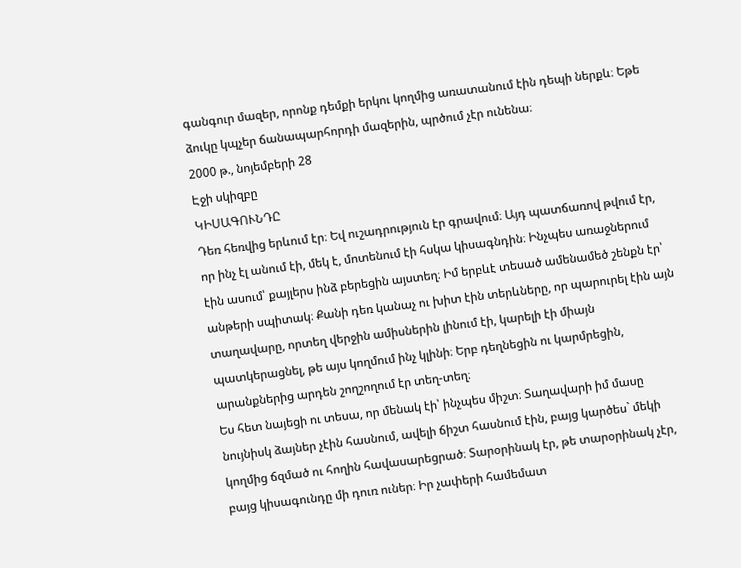գանգուր մազեր, որոնք դեմքի երկու կողմից առատանում էին դեպի ներքև։ Եթե ձուկը կպչեր ճանապարհորդի մազերին, պրծում չէր ունենա։
2000 թ., նոյեմբերի 28
Էջի սկիզբը
ԿԻՍԱԳՈՒՆԴԸ
Դեռ հեռվից երևում էր։ Եվ ուշադրություն էր գրավում։ Այդ պատճառով թվում էր, որ ինչ էլ անում էի, մեկ է, մոտենում էի հսկա կիսագնդին։ Ինչպես առաջներում էին ասում՝ քայլերս ինձ բերեցին այստեղ։ Իմ երբևէ տեսած ամենամեծ շենքն էր՝ անթերի սպիտակ։ Քանի դեռ կանաչ ու խիտ էին տերևները, որ պարուրել էին այն տաղավարը, որտեղ վերջին ամիսներին լինում էի, կարելի էի միայն պատկերացնել, թե այս կողմում ինչ կլինի։ Երբ դեղնեցին ու կարմրեցին, արանքներից արդեն շողշողում էր տեղ-տեղ։
Ես հետ նայեցի ու տեսա, որ մենակ էի՝ ինչպես միշտ։ Տաղավարի իմ մասը նույնիսկ ձայներ չէին հասնում, ավելի ճիշտ հասնում էին, բայց կարծես` մեկի կողմից ճզմած ու հողին հավասարեցրած։ Տարօրինակ էր, թե տարօրինակ չէր, բայց կիսագունդը մի դուռ ուներ։ Իր չափերի համեմատ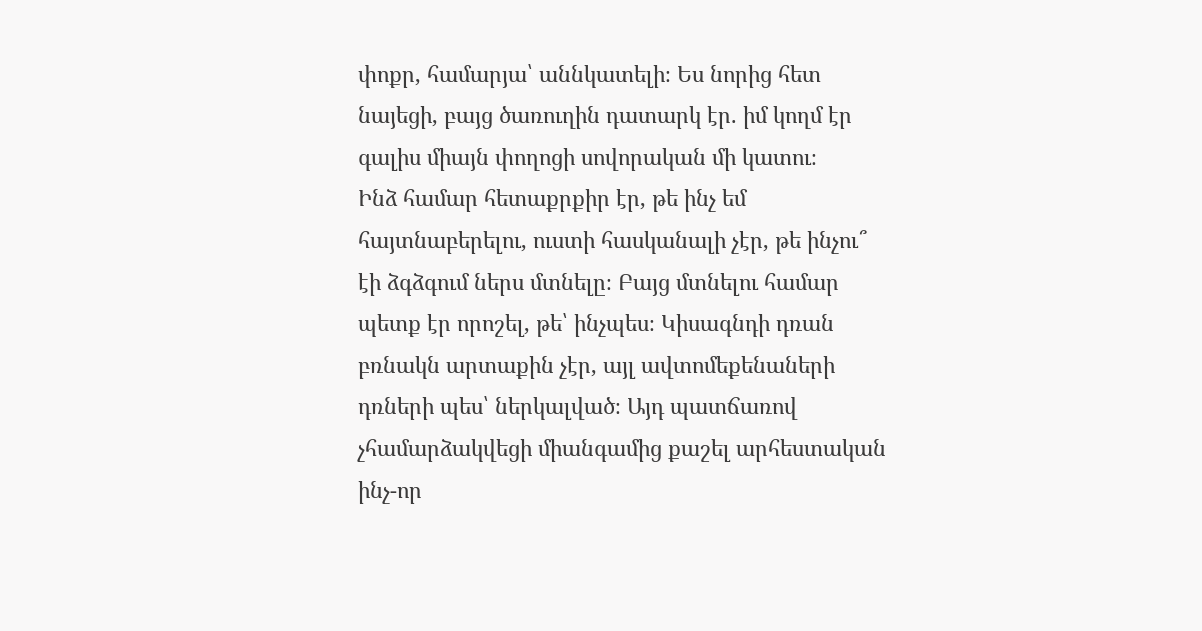փոքր, համարյա՝ աննկատելի։ Ես նորից հետ նայեցի, բայց ծառուղին դատարկ էր. իմ կողմ էր գալիս միայն փողոցի սովորական մի կատու։
Ինձ համար հետաքրքիր էր, թե ինչ եմ հայտնաբերելու, ուստի հասկանալի չէր, թե ինչու՞ էի ձգձգում ներս մտնելը։ Բայց մտնելու համար պետք էր որոշել, թե՝ ինչպես։ Կիսագնդի դռան բռնակն արտաքին չէր, այլ ավտոմեքենաների դռների պես՝ ներկալված։ Այդ պատճառով չհամարձակվեցի միանգամից քաշել արհեստական ինչ-որ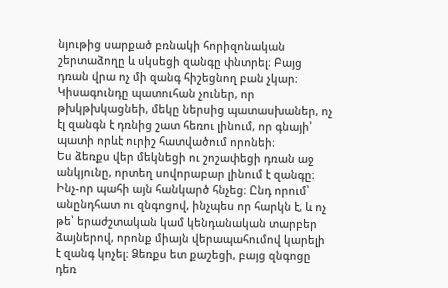նյութից սարքած բռնակի հորիզոնական շերտաձողը և սկսեցի զանգը փնտրել։ Բայց դռան վրա ոչ մի զանգ հիշեցնող բան չկար։ Կիսագունդը պատուհան չուներ, որ թխկթխկացնեի, մեկը ներսից պատասխաներ, ոչ էլ զանգն է դռնից շատ հեռու լինում, որ գնայի՝ պատի որևէ ուրիշ հատվածում որոնեի։
Ես ձեռքս վեր մեկնեցի ու շոշափեցի դռան աջ անկյունը, որտեղ սովորաբար լինում է զանգը։ Ինչ-որ պահի այն հանկարծ հնչեց։ Ընդ որում՝ անընդհատ ու զնգոցով, ինչպես որ հարկն է, և ոչ թե՝ երաժշտական կամ կենդանական տարբեր ձայներով, որոնք միայն վերապահումով կարելի է զանգ կոչել։ Ձեռքս ետ քաշեցի, բայց զնգոցը դեռ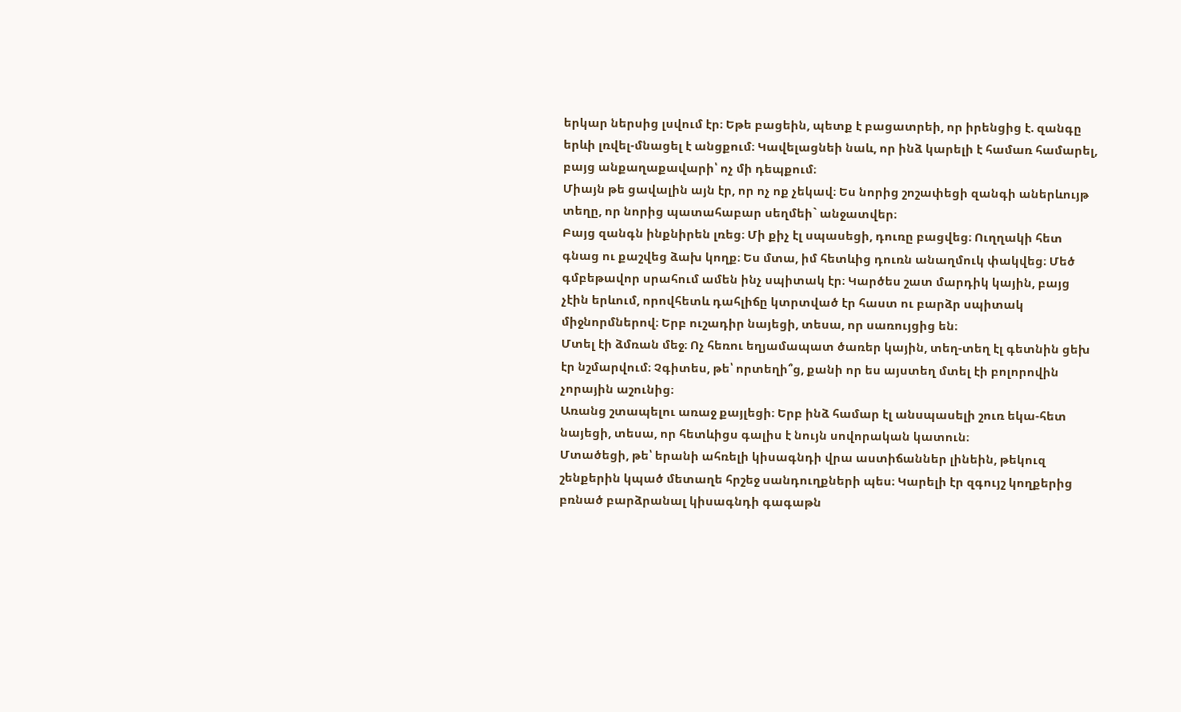երկար ներսից լսվում էր։ Եթե բացեին, պետք է բացատրեի, որ իրենցից է. զանգը երևի լռվել-մնացել է անցքում։ Կավելացնեի նաև, որ ինձ կարելի է համառ համարել, բայց անքաղաքավարի՝ ոչ մի դեպքում։
Միայն թե ցավալին այն էր, որ ոչ ոք չեկավ։ Ես նորից շոշափեցի զանգի աներևույթ տեղը, որ նորից պատահաբար սեղմեի` անջատվեր։
Բայց զանգն ինքնիրեն լռեց։ Մի քիչ էլ սպասեցի, դուռը բացվեց։ Ուղղակի հետ գնաց ու քաշվեց ձախ կողք։ Ես մտա, իմ հետևից դուռն անաղմուկ փակվեց։ Մեծ գմբեթավոր սրահում ամեն ինչ սպիտակ էր։ Կարծես շատ մարդիկ կային, բայց չէին երևում, որովհետև դահլիճը կտրտված էր հաստ ու բարձր սպիտակ միջնորմներով։ Երբ ուշադիր նայեցի, տեսա, որ սառույցից են։
Մտել էի ձմռան մեջ։ Ոչ հեռու եղյամապատ ծառեր կային, տեղ-տեղ էլ գետնին ցեխ էր նշմարվում։ Չգիտես, թե՝ որտեղի՞ց, քանի որ ես այստեղ մտել էի բոլորովին չորային աշունից։
Առանց շտապելու առաջ քայլեցի։ Երբ ինձ համար էլ անսպասելի շուռ եկա-հետ նայեցի, տեսա, որ հետևիցս գալիս է նույն սովորական կատուն։
Մտածեցի, թե՝ երանի ահռելի կիսագնդի վրա աստիճաններ լինեին, թեկուզ շենքերին կպած մետաղե հրշեջ սանդուղքների պես։ Կարելի էր զգույշ կողքերից բռնած բարձրանալ կիսագնդի գագաթն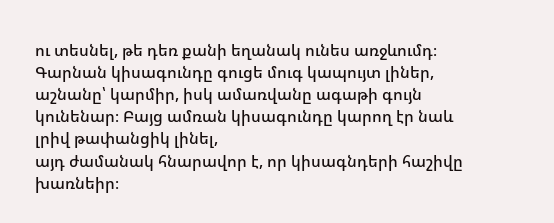ու տեսնել, թե դեռ քանի եղանակ ունես առջևումդ։ Գարնան կիսագունդը գուցե մուգ կապույտ լիներ, աշնանը՝ կարմիր, իսկ ամառվանը ագաթի գույն կունենար։ Բայց ամռան կիսագունդը կարող էր նաև լրիվ թափանցիկ լինել,
այդ ժամանակ հնարավոր է, որ կիսագնդերի հաշիվը խառնեիր։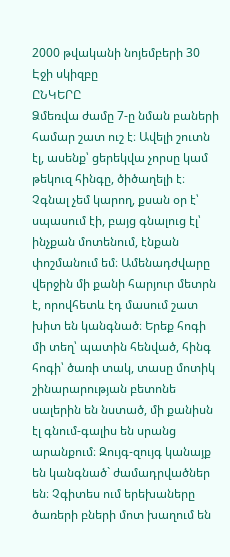2000 թվականի նոյեմբերի 30
Էջի սկիզբը
ԸՆԿԵՐԸ
Ձմեռվա ժամը 7-ը նման բաների համար շատ ուշ է։ Ավելի շուտն էլ, ասենք՝ ցերեկվա չորսը կամ թեկուզ հինգը, ծիծաղելի է։ Չգնալ չեմ կարող, քսան օր է՝ սպասում էի, բայց գնալուց էլ՝ ինչքան մոտենում, էնքան փոշմանում եմ։ Ամենադժվարը վերջին մի քանի հարյուր մետրն է, որովհետև էդ մասում շատ խիտ են կանգնած։ Երեք հոգի մի տեղ՝ պատին հենված, հինգ հոգի՝ ծառի տակ, տասը մոտիկ շինարարության բետոնե սալերին են նստած, մի քանիսն էլ գնում-գալիս են սրանց արանքում։ Զույգ-զույգ կանայք են կանգնած` ժամադրվածներ են։ Չգիտես ում երեխաները ծառերի բների մոտ խաղում են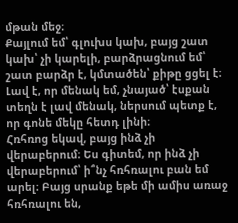մթան մեջ։
Քայլում եմ՝ գլուխս կախ, բայց շատ կախ՝ չի կարելի, բարձրացնում եմ՝ շատ բարձր է, կմտածեն՝ քիթը ցցել է։ Լավ է, որ մենակ եմ, չնայած՝ էսքան տեղն է լավ մենակ, ներսում պետք է, որ գոնե մեկը հետդ լինի։
Հռհռոց եկավ, բայց ինձ չի վերաբերում։ Ես գիտեմ, որ ինձ չի վերաբերում՝ ի՞նչ հռհռալու բան եմ արել։ Բայց սրանք եթե մի ամիս առաջ հռհռալու են,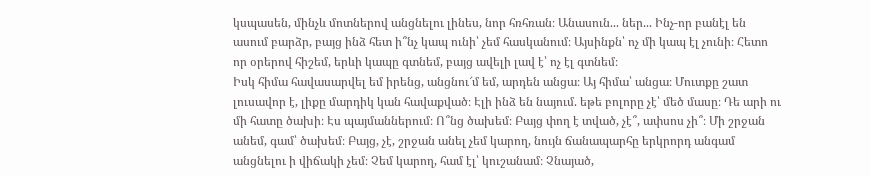կսպասեն, մինչև մոտներով անցնելու լինես, նոր հռհռան։ Անասուն... ներ... Ինչ-որ բանէլ են ասում բարձր, բայց ինձ հետ ի՞նչ կապ ունի՝ չեմ հասկանում։ Այսինքն՝ ոչ մի կապ էլ չունի։ Հետո որ օրերով հիշեմ, երևի կապը գտնեմ, բայց ավելի լավ է՝ ոչ էլ գտնեմ։
Իսկ հիմա հավասարվել եմ իրենց, անցնու՜մ եմ, արդեն անցա։ Այ հիմա՝ անցա։ Մուտքը շատ լուսավոր է, լիքը մարդիկ կան հավաքված։ Էլի ինձ են նայում. եթե բոլորը չէ՝ մեծ մասը։ Դե արի ու մի հատը ծախի։ Էս պայմաններում։ Ո՞նց ծախեմ։ Բայց փող է տված, չէ՞, ափսոս չի՞։ Մի շրջան անեմ, գամ՝ ծախեմ։ Բայց, չէ, շրջան անել չեմ կարող, նույն ճանապարհը երկրորդ անգամ անցնելու ի վիճակի չեմ։ Չեմ կարող, համ էլ՝ կուշանամ։ Չնայած,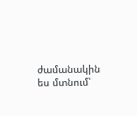ժամանակին ես մտնում՝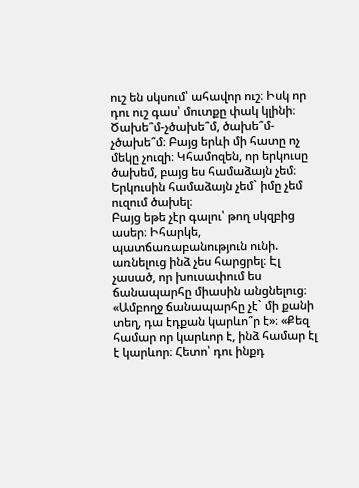ուշ են սկսում՝ ահավոր ուշ։ Իսկ որ դու ուշ գաս՝ մուտքը փակ կլինի։
Ծախե՞մ-չծախե՞մ, ծախե՞մ-չծախե՞մ։ Բայց երևի մի հատը ոչ մեկը չուզի։ Կհամոզեն, որ երկուսը ծախեմ, բայց ես համաձայն չեմ։ Երկուսին համաձայն չեմ` իմը չեմ ուզում ծախել։
Բայց եթե չէր գալու՝ թող սկզբից ասեր։ Իհարկե, պատճառաբանություն ունի. առնելուց ինձ չես հարցրել։ Էլ չասած, որ խուսափում ես ճանապարհը միասին անցնելուց։ «Ամբողջ ճանապարհը չէ` մի քանի տեղ, դա էդքան կարևո՞ր է»։ «Քեզ համար որ կարևոր է, ինձ համար էլ է կարևոր։ Հետո՝ դու ինքդ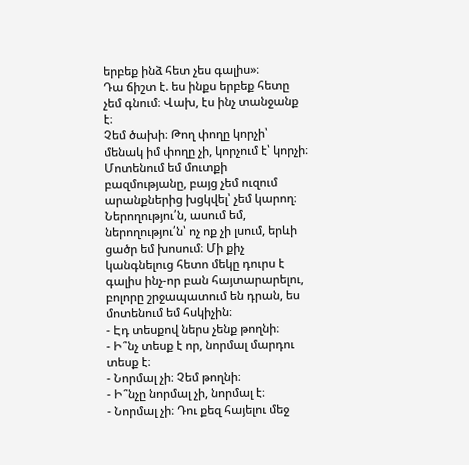երբեք ինձ հետ չես գալիս»։
Դա ճիշտ է. ես ինքս երբեք հետը չեմ գնում։ Վախ, էս ինչ տանջանք է։
Չեմ ծախի։ Թող փողը կորչի՝ մենակ իմ փողը չի, կորչում է՝ կորչի։ Մոտենում եմ մուտքի բազմությանը, բայց չեմ ուզում արանքներից խցկվել՝ չեմ կարող։ Ներողությու՛ն, ասում եմ, ներողությու՛ն՝ ոչ ոք չի լսում, երևի ցածր եմ խոսում։ Մի քիչ կանգնելուց հետո մեկը դուրս է գալիս ինչ-որ բան հայտարարելու, բոլորը շրջապատում են դրան, ես մոտենում եմ հսկիչին։
- Էդ տեսքով ներս չենք թողնի։
- Ի՞նչ տեսք է որ, նորմալ մարդու տեսք է։
- Նորմալ չի։ Չեմ թողնի։
- Ի՞նչը նորմալ չի, նորմալ է։
- Նորմալ չի։ Դու քեզ հայելու մեջ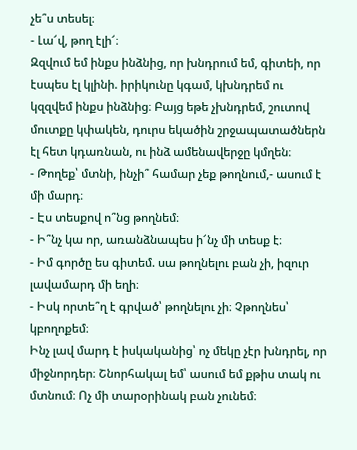չե՞ս տեսել։
- Լա՜վ, թող էլի՜։
Զզվում եմ ինքս ինձնից, որ խնդրում եմ, գիտեի, որ էսպես էլ կլինի. իրիկունը կգամ, կխնդրեմ ու կզզվեմ ինքս ինձնից։ Բայց եթե չխնդրեմ, շուտով մուտքը կփակեն, դուրս եկածին շրջապատածներն էլ հետ կդառնան, ու ինձ ամենավերջը կմղեն։
- Թողեք՝ մտնի, ինչի՞ համար չեք թողնում,- ասում է մի մարդ։
- Էս տեսքով ո՞նց թողնեմ։
- Ի՞նչ կա որ, առանձնապես ի՜նչ մի տեսք է։
- Իմ գործը ես գիտեմ. սա թողնելու բան չի, իզուր լավամարդ մի եղի։
- Իսկ որտե՞ղ է գրված՝ թողնելու չի։ Չթողնես՝ կբողոքեմ։
Ինչ լավ մարդ է իսկականից՝ ոչ մեկը չէր խնդրել, որ միջնորդեր։ Շնորհակալ եմ՝ ասում եմ քթիս տակ ու մտնում։ Ոչ մի տարօրինակ բան չունեմ։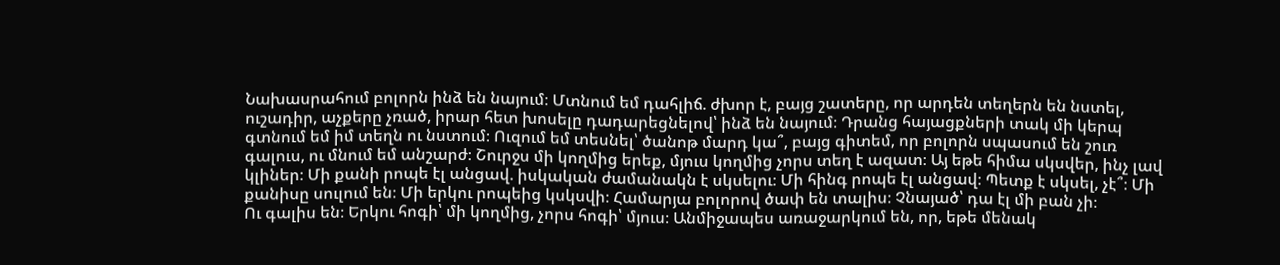Նախասրահում բոլորն ինձ են նայում։ Մտնում եմ դահլիճ. ժխոր է, բայց շատերը, որ արդեն տեղերն են նստել, ուշադիր, աչքերը չռած, իրար հետ խոսելը դադարեցնելով՝ ինձ են նայում։ Դրանց հայացքների տակ մի կերպ գտնում եմ իմ տեղն ու նստում։ Ուզում եմ տեսնել՝ ծանոթ մարդ կա՞, բայց գիտեմ, որ բոլորն սպասում են շուռ գալուս, ու մնում եմ անշարժ։ Շուրջս մի կողմից երեք, մյուս կողմից չորս տեղ է ազատ։ Այ եթե հիմա սկսվեր, ինչ լավ կլիներ։ Մի քանի րոպե էլ անցավ. իսկական ժամանակն է սկսելու։ Մի հինգ րոպե էլ անցավ։ Պետք է սկսել, չէ՞։ Մի քանիսը սուլում են։ Մի երկու րոպեից կսկսվի։ Համարյա բոլորով ծափ են տալիս։ Չնայած՝ դա էլ մի բան չի։
Ու գալիս են։ Երկու հոգի՝ մի կողմից, չորս հոգի՝ մյուս։ Անմիջապես առաջարկում են, որ, եթե մենակ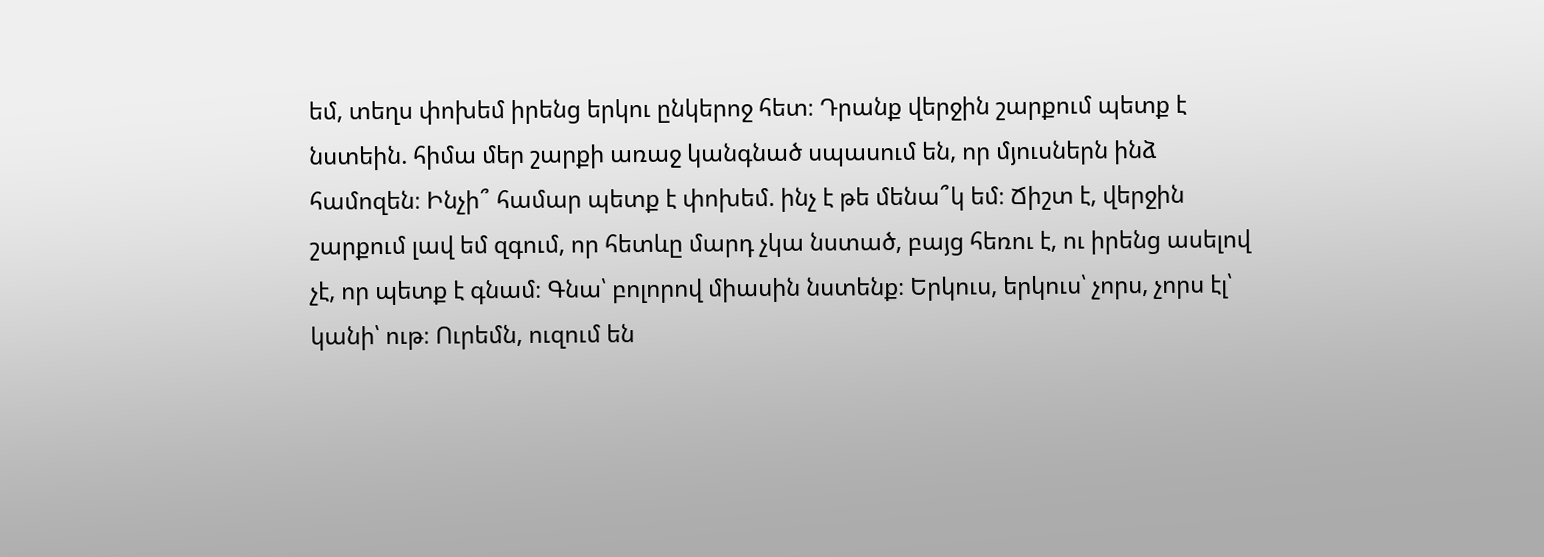եմ, տեղս փոխեմ իրենց երկու ընկերոջ հետ։ Դրանք վերջին շարքում պետք է նստեին. հիմա մեր շարքի առաջ կանգնած սպասում են, որ մյուսներն ինձ համոզեն։ Ինչի՞ համար պետք է փոխեմ. ինչ է թե մենա՞կ եմ։ Ճիշտ է, վերջին շարքում լավ եմ զգում, որ հետևը մարդ չկա նստած, բայց հեռու է, ու իրենց ասելով չէ, որ պետք է գնամ։ Գնա՝ բոլորով միասին նստենք։ Երկուս, երկուս՝ չորս, չորս էլ՝ կանի՝ ութ։ Ուրեմն, ուզում են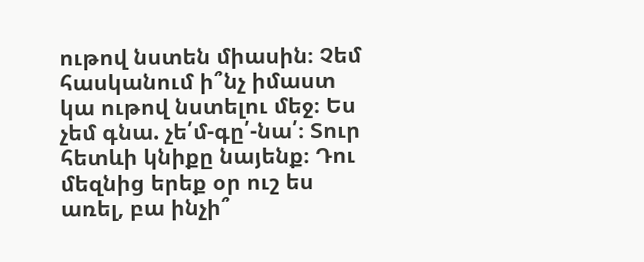ութով նստեն միասին։ Չեմ հասկանում ի՞նչ իմաստ կա ութով նստելու մեջ։ Ես չեմ գնա. չե՛մ-գը՛-նա՛։ Տուր հետևի կնիքը նայենք։ Դու մեզնից երեք օր ուշ ես առել, բա ինչի՞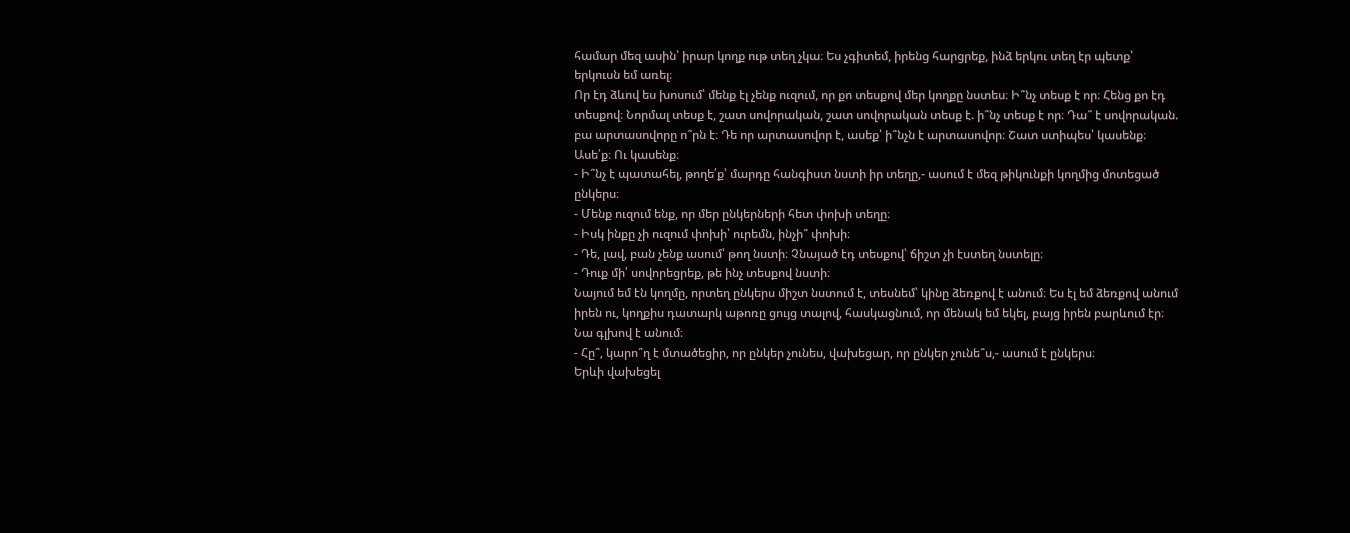համար մեզ ասին՝ իրար կողք ութ տեղ չկա։ Ես չգիտեմ, իրենց հարցրեք, ինձ երկու տեղ էր պետք՝ երկուսն եմ առել։
Որ էդ ձևով ես խոսում՝ մենք էլ չենք ուզում, որ քո տեսքով մեր կողքը նստես։ Ի՞նչ տեսք է որ։ Հենց քո էդ տեսքով։ Նորմալ տեսք է, շատ սովորական, շատ սովորական տեսք է. ի՞նչ տեսք է որ։ Դա՞ է սովորական. բա արտասովորը ո՞րն է։ Դե որ արտասովոր է, ասեք՝ ի՞նչն է արտասովոր։ Շատ ստիպես՝ կասենք։ Ասե՛ք։ Ու կասենք։
- Ի՞նչ է պատահել, թողե՛ք՝ մարդը հանգիստ նստի իր տեղը,- ասում է մեզ թիկունքի կողմից մոտեցած ընկերս։
- Մենք ուզում ենք, որ մեր ընկերների հետ փոխի տեղը։
- Իսկ ինքը չի ուզում փոխի՝ ուրեմն, ինչի՞ փոխի։
- Դե, լավ, բան չենք ասում՝ թող նստի։ Չնայած էդ տեսքով՝ ճիշտ չի էստեղ նստելը։
- Դուք մի՛ սովորեցրեք, թե ինչ տեսքով նստի։
Նայում եմ էն կողմը, որտեղ ընկերս միշտ նստում է, տեսնեմ՝ կինը ձեռքով է անում։ Ես էլ եմ ձեռքով անում իրեն ու, կողքիս դատարկ աթոռը ցույց տալով, հասկացնում, որ մենակ եմ եկել, բայց իրեն բարևում էր։ Նա գլխով է անում։
- Հը՞, կարո՞ղ է մտածեցիր, որ ընկեր չունես, վախեցար, որ ընկեր չունե՞ս,- ասում է ընկերս։
Երևի վախեցել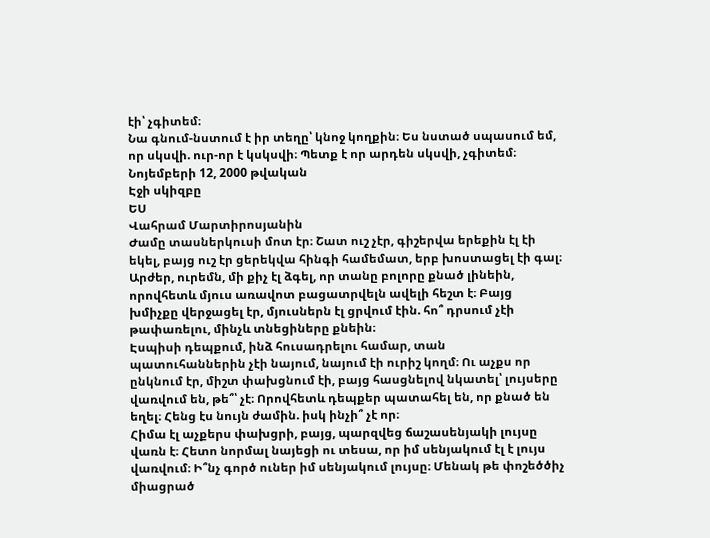էի՝ չգիտեմ։
Նա գնում-նստում է իր տեղը՝ կնոջ կողքին։ Ես նստած սպասում եմ, որ սկսվի. ուր-որ է կսկսվի։ Պետք է որ արդեն սկսվի, չգիտեմ։
Նոյեմբերի 12, 2000 թվական
Էջի սկիզբը
ԵՍ
Վահրամ Մարտիրոսյանին
Ժամը տասներկուսի մոտ էր։ Շատ ուշ չէր, գիշերվա երեքին էլ էի եկել, բայց ուշ էր ցերեկվա հինգի համեմատ, երբ խոստացել էի գալ։ Արժեր, ուրեմն, մի քիչ էլ ձգել, որ տանը բոլորը քնած լինեին, որովհետև մյուս առավոտ բացատրվելն ավելի հեշտ է։ Բայց խմիչքը վերջացել էր, մյուսներն էլ ցրվում էին. հո՞ դրսում չէի թափառելու, մինչև տնեցիները քնեին։
Էսպիսի դեպքում, ինձ հուսադրելու համար, տան պատուհաններին չէի նայում, նայում էի ուրիշ կողմ։ Ու աչքս որ ընկնում էր, միշտ փախցնում էի, բայց հասցնելով նկատել՝ լույսերը վառվում են, թե՞՝ չէ։ Որովհետև դեպքեր պատահել են, որ քնած են եղել։ Հենց էս նույն ժամին. իսկ ինչի՞ չէ որ։
Հիմա էլ աչքերս փախցրի, բայց, պարզվեց ճաշասենյակի լույսը վառն է։ Հետո նորմալ նայեցի ու տեսա, որ իմ սենյակում էլ է լույս վառվում։ Ի՞նչ գործ ուներ իմ սենյակում լույսը։ Մենակ թե փոշեծծիչ միացրած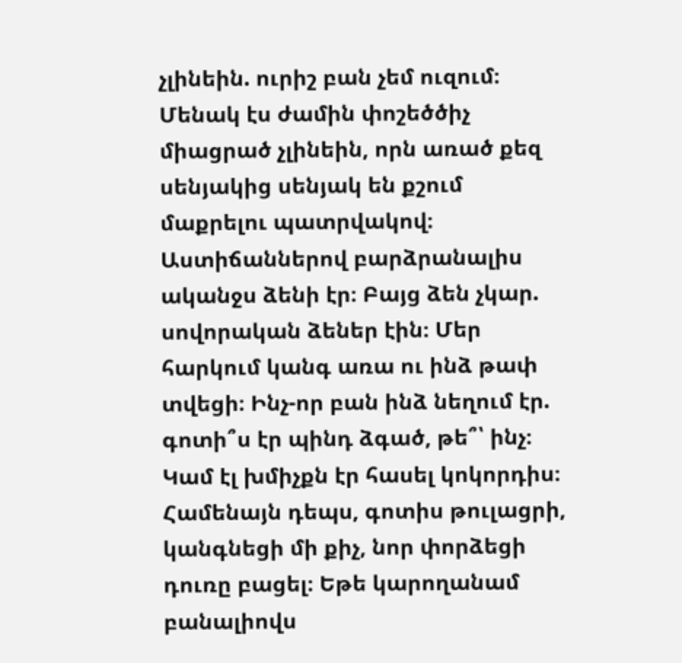չլինեին. ուրիշ բան չեմ ուզում։ Մենակ էս ժամին փոշեծծիչ միացրած չլինեին, որն առած քեզ սենյակից սենյակ են քշում մաքրելու պատրվակով։
Աստիճաններով բարձրանալիս ականջս ձենի էր։ Բայց ձեն չկար. սովորական ձեներ էին։ Մեր հարկում կանգ առա ու ինձ թափ տվեցի։ Ինչ-որ բան ինձ նեղում էր. գոտի՞ս էր պինդ ձգած, թե՞՝ ինչ։ Կամ էլ խմիչքն էր հասել կոկորդիս։ Համենայն դեպս, գոտիս թուլացրի, կանգնեցի մի քիչ, նոր փորձեցի դուռը բացել։ Եթե կարողանամ բանալիովս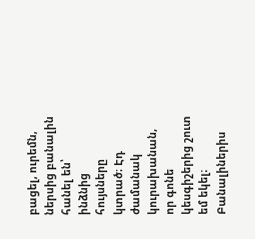բացել, ուրեմն, ներսից բանալին հանել են՝ ինձնից հույսները կտրած։ Էդ ժամանակ կուրախանան, որ գոնե կեսգիշերից շուտ եմ եկել։
Բանալիներիս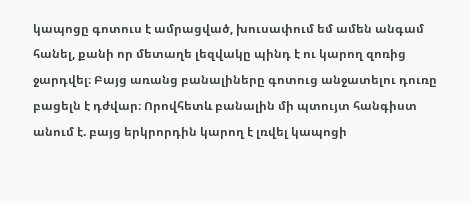կապոցը գոտուս է ամրացված, խուսափում եմ ամեն անգամ հանել, քանի որ մետաղե լեզվակը պինդ է ու կարող զոռից ջարդվել։ Բայց առանց բանալիները գոտուց անջատելու դուռը բացելն է դժվար։ Որովհետև բանալին մի պտույտ հանգիստ անում է. բայց երկրորդին կարող է լռվել կապոցի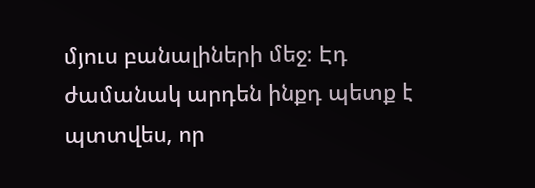մյուս բանալիների մեջ։ Էդ ժամանակ արդեն ինքդ պետք է պտտվես, որ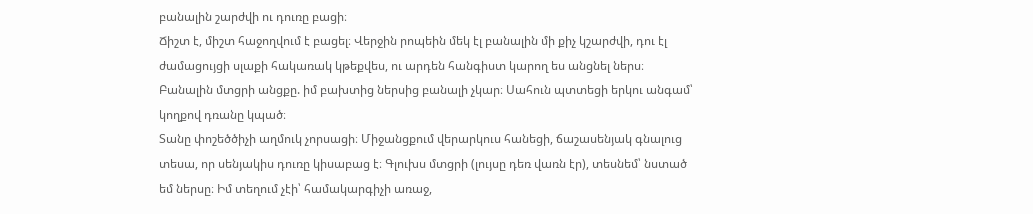բանալին շարժվի ու դուռը բացի։
Ճիշտ է, միշտ հաջողվում է բացել։ Վերջին րոպեին մեկ էլ բանալին մի քիչ կշարժվի, դու էլ ժամացույցի սլաքի հակառակ կթեքվես, ու արդեն հանգիստ կարող ես անցնել ներս։
Բանալին մտցրի անցքը. իմ բախտից ներսից բանալի չկար։ Սահուն պտտեցի երկու անգամ՝ կողքով դռանը կպած։
Տանը փոշեծծիչի աղմուկ չորսացի։ Միջանցքում վերարկուս հանեցի, ճաշասենյակ գնալուց տեսա, որ սենյակիս դուռը կիսաբաց է։ Գլուխս մտցրի (լույսը դեռ վառն էր), տեսնեմ՝ նստած եմ ներսը։ Իմ տեղում չէի՝ համակարգիչի առաջ,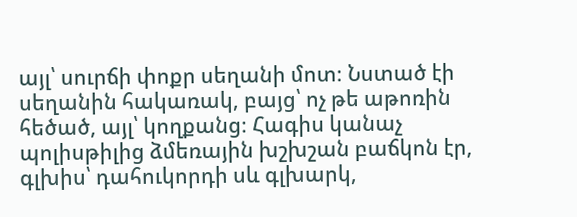այլ՝ սուրճի փոքր սեղանի մոտ։ Նստած էի սեղանին հակառակ, բայց՝ ոչ թե աթոռին հեծած, այլ՝ կողքանց։ Հագիս կանաչ պոլիսթիլից ձմեռային խշխշան բաճկոն էր, գլխիս՝ դահուկորդի սև գլխարկ,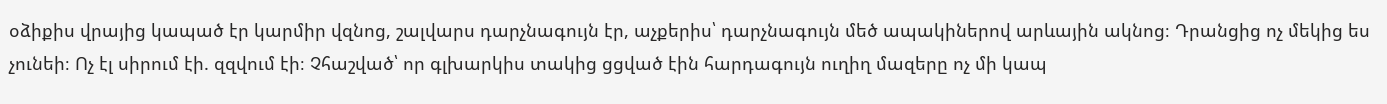օձիքիս վրայից կապած էր կարմիր վզնոց, շալվարս դարչնագույն էր, աչքերիս՝ դարչնագույն մեծ ապակիներով արևային ակնոց։ Դրանցից ոչ մեկից ես չունեի։ Ոչ էլ սիրում էի. զզվում էի։ Չհաշված՝ որ գլխարկիս տակից ցցված էին հարդագույն ուղիղ մազերը ոչ մի կապ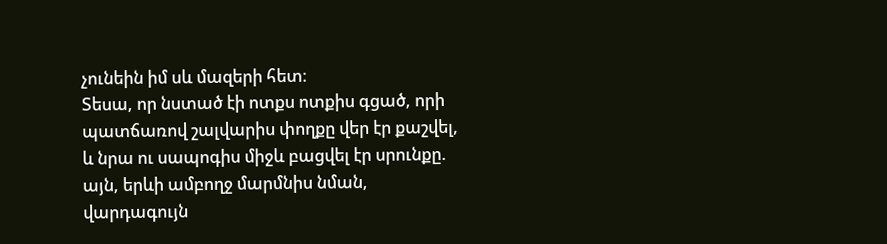չունեին իմ սև մազերի հետ։
Տեսա, որ նստած էի ոտքս ոտքիս գցած, որի պատճառով շալվարիս փողքը վեր էր քաշվել, և նրա ու սապոգիս միջև բացվել էր սրունքը. այն, երևի ամբողջ մարմնիս նման, վարդագույն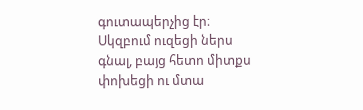գուտապերչից էր։
Սկզբում ուզեցի ներս գնալ, բայց հետո միտքս փոխեցի ու մտա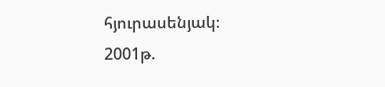հյուրասենյակ։
2001թ.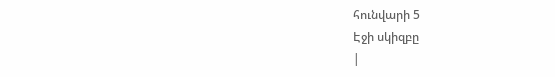հունվարի 5
Էջի սկիզբը
|